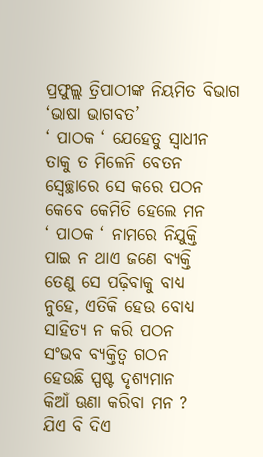ପ୍ରଫୁଲ୍ଲ ତ୍ରିପାଠୀଙ୍କ ନିୟମିତ ବିଭାଗ ‘ଭାଷା ଭାଗବତ’
‘ ପାଠକ ‘ ଯେହେତୁ ସ୍ବାଧୀନ
ତାକୁ ତ ମିଳେନି ବେତନ
ସ୍ବେଚ୍ଛାରେ ସେ କରେ ପଠନ
କେବେ କେମିତି ହେଲେ ମନ
‘ ପାଠକ ‘ ନାମରେ ନିଯୁକ୍ତି
ପାଇ ନ ଥାଏ ଜଣେ ବ୍ୟକ୍ତି
ତେଣୁ ସେ ପଢ଼ିବାକୁ ବାଧ୍ୟ
ନୁହେ, ଏତିକି ହେଉ ବୋଧ୍ୟ
ସାହିତ୍ୟ ନ କରି ପଠନ
ସଂଭବ ବ୍ୟକ୍ତିତ୍ୱ ଗଠନ
ହେଉଛି ସ୍ପଷ୍ଟ ଦୃଶ୍ୟମାନ
କିଆଁ ଊଣା କରିବା ମନ ?
ଯିଏ ବି ଦିଏ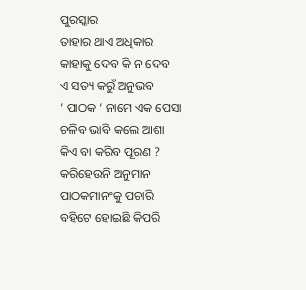ପୁରସ୍କାର
ତାହାର ଥାଏ ଅଧିକାର
କାହାକୁ ଦେବ କି ନ ଦେବ
ଏ ସତ୍ୟ କରୁଁ ଅନୁଭବ
‘ ପାଠକ ‘ ନାମେ ଏକ ପେସା
ଚଳିବ ଭାବି କଲେ ଆଶା
କିଏ ବା କରିବ ପୂରଣ ?
କରିହେଉନି ଅନୁମାନ
ପାଠକମାନଂକୁ ପଚାରି
ବହିଟେ ହୋଇଛି କିପରି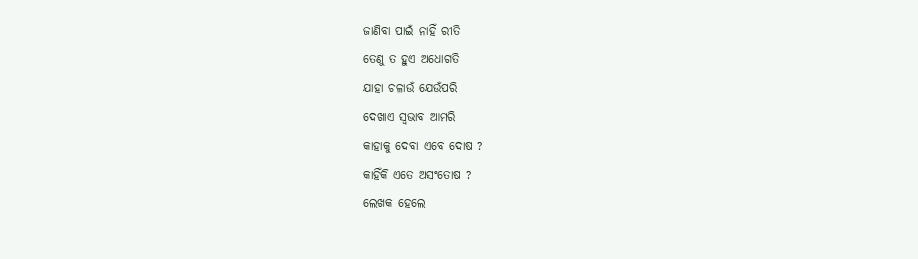ଜାଣିବା ପାଇଁ ନାହିଁ ରୀତି
ତେଣୁ ତ ହୁଏ ଅଧୋଗତି
ଯାହା ଚଳାଉଁ ଯେଉଁପରି
ଦେଖାଏ ସ୍ବଭାବ ଆମରି
କାହାକୁ ଦେବା ଏବେ ଦୋଷ ?
କାହିଁକି ଏତେ ଅସଂତୋଷ ?
ଲେଖକ ହେଲେ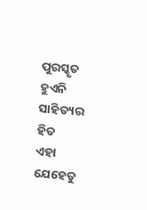ପୁରସ୍କୃତ
ହୁଏନି ସାହିତ୍ୟର ହିତ
ଏହା ଯେହେତୁ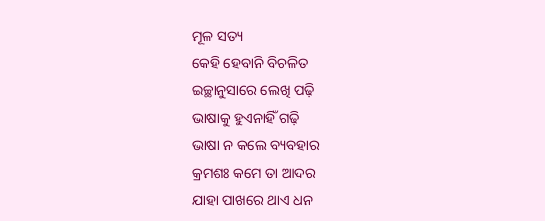ମୂଳ ସତ୍ୟ
କେହି ହେବାନି ବିଚଳିତ
ଇଚ୍ଛାନୁସାରେ ଲେଖି ପଢ଼ି
ଭାଷାକୁ ହୁଏନାହିଁ ଗଢ଼ି
ଭାଷା ନ କଲେ ବ୍ୟବହାର
କ୍ରମଶଃ କମେ ତା ଆଦର
ଯାହା ପାଖରେ ଥାଏ ଧନ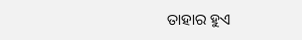ତାହାର ହୁଏ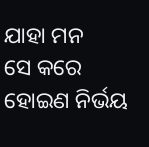ଯାହା ମନ
ସେ କରେ ହୋଇଣ ନିର୍ଭୟ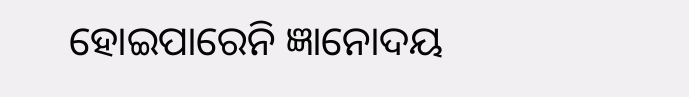ହୋଇପାରେନି ଜ୍ଞାନୋଦୟ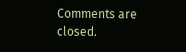Comments are closed.